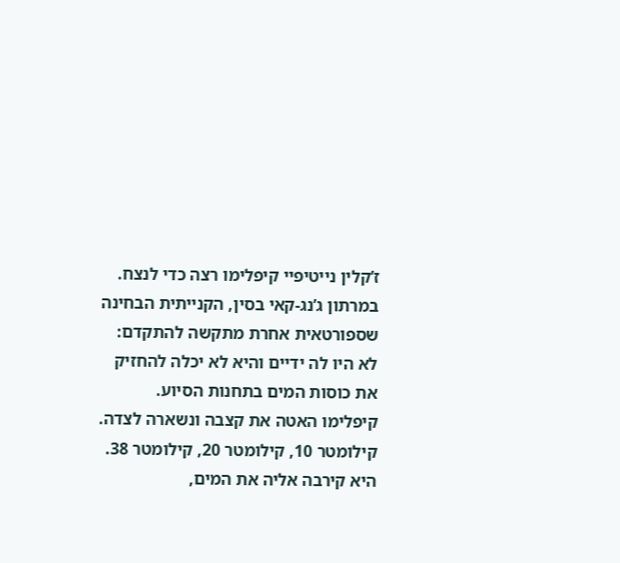ז’קלין נייטיפיי קיפלימו רצה כדי לנצח.
במרתון ג’נג-קאי בסין, הקנייתית הבחינה שספורטאית אחרת מתקשה להתקדם: לא היו לה ידיים והיא לא יכלה להחזיק את כוסות המים בתחנות הסיוע. קיפלימו האטה את קצבה ונשארה לצדה. קילומטר 10, קילומטר 20, קילומטר 38. היא קירבה אליה את המים,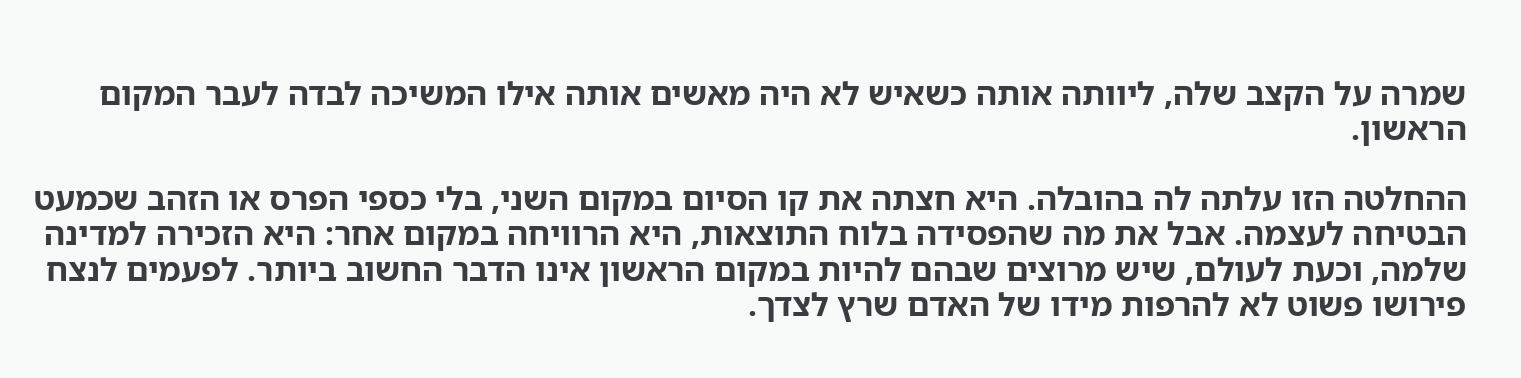שמרה על הקצב שלה, ליוותה אותה כשאיש לא היה מאשים אותה אילו המשיכה לבדה לעבר המקום הראשון.

ההחלטה הזו עלתה לה בהובלה. היא חצתה את קו הסיום במקום השני, בלי כספי הפרס או הזהב שכמעט הבטיחה לעצמה. אבל את מה שהפסידה בלוח התוצאות, היא הרוויחה במקום אחר: היא הזכירה למדינה שלמה, וכעת לעולם, שיש מרוצים שבהם להיות במקום הראשון אינו הדבר החשוב ביותר. לפעמים לנצח פירושו פשוט לא להרפות מידו של האדם שרץ לצדך.